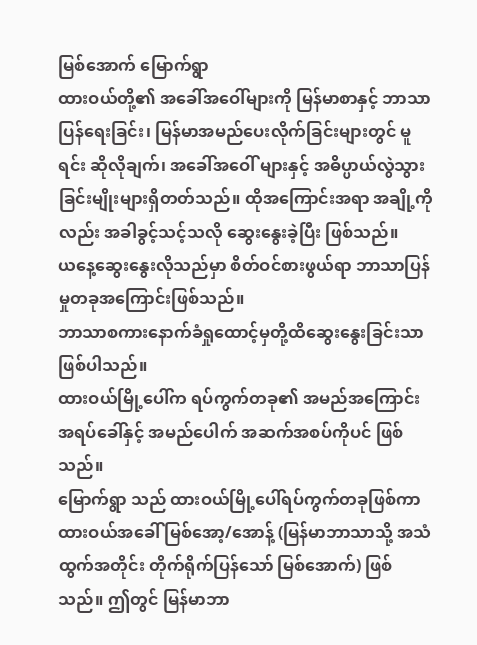မြစ်အောက် မြောက်ရွာ
ထားဝယ်တို့၏ အခေါ်အဝေါ်များကို မြန်မာစာနှင့် ဘာသာပြန်ရေးခြင်း၊ မြန်မာအမည်ပေးလိုက်ခြင်းများတွင် မူရင်း ဆိုလိုချက်၊ အခေါ်အဝေါ် များနှင့် အဓိပ္ပာယ်လွဲသွားခြင်းမျိုးများရှိတတ်သည်။ ထိုအကြောင်းအရာ အချို့ကိုလည်း အခါခွင့်သင့်သလို ဆွေးနွေးခဲ့ပြီး ဖြစ်သည်။
ယနေ့ဆွေးနွေးလိုသည်မှာ စိတ်ဝင်စားဖွယ်ရာ ဘာသာပြန်မှုတခုအကြောင်းဖြစ်သည်။
ဘာသာစကားနောက်ခံရှုထောင့်မှတို့ထိဆွေးနွေးခြင်းသာဖြစ်ပါသည်။
ထားဝယ်မြို့ပေါ်က ရပ်ကွက်တခု၏ အမည်အကြောင်း အရပ်ခေါ်နှင့် အမည်ပေါက် အဆက်အစပ်ကိုပင် ဖြစ်သည်။
မြောက်ရွာ သည် ထားဝယ်မြို့ပေါ်ရပ်ကွက်တခုဖြစ်ကာ ထားဝယ်အခေါ် မြစ်အော့/အောန့် (မြန်မာဘာသာသို့ အသံထွက်အတိုင်း တိုက်ရိုက်ပြန်သော် မြစ်အောက်) ဖြစ်သည်။ ဤတွင် မြန်မာဘာ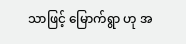သာဖြင့် မြောက်ရွာ ဟု အ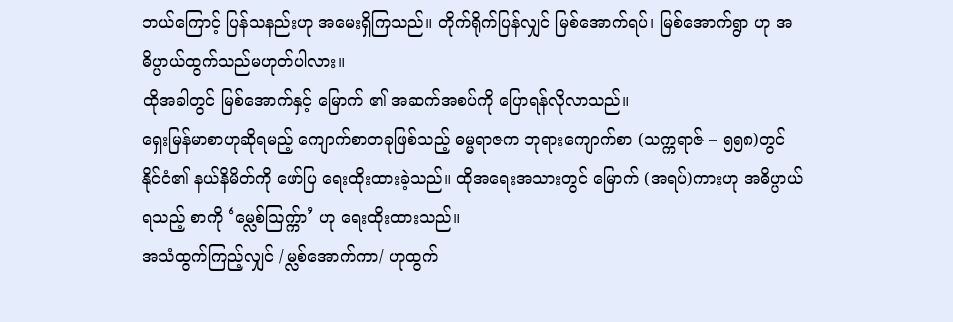ဘယ်ကြောင့် ပြန်သနည်းဟု အမေးရှိကြသည်။ တိုက်ရိုက်ပြန်လျှင် မြစ်အောက်ရပ်၊ မြစ်အောက်ရွာ ဟု အဓိပ္ပာယ်ထွက်သည်မဟုတ်ပါလား။
ထိုအခါတွင် မြစ်အောက်နှင့် မြောက် ၏ အဆက်အစပ်ကို ပြောရန်လိုလာသည်။
ရှေးမြန်မာစာဟုဆိုရမည့် ကျောက်စာတခုဖြစ်သည့် ဓမ္မရာဇက ဘုရားကျောက်စာ (သက္ကရာဇ် – ၅၅၈)တွင် နိုင်ငံ၏ နယ်နိမိတ်ကို ဖော်ပြ ရေးထိုးထားခဲ့သည်။ ထိုအရေးအသားတွင် မြောက် (အရပ်)ကားဟု အဓိပ္ပာယ်ရသည့် စာကို ‘မ္လေစ်ဩက္က်ာ’ ဟု ရေးထိုးထားသည်။
အသံထွက်ကြည့်လျှင် /မ္လစ်အောက်ကာ/ ဟုထွက်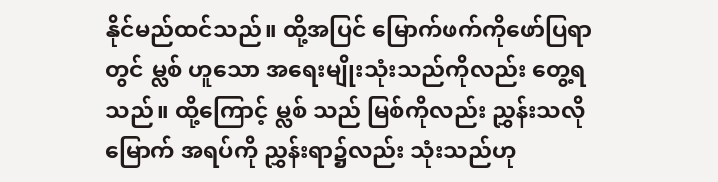နိုင်မည်ထင်သည်။ ထို့အပြင် မြောက်ဖက်ကိုဖော်ပြရာတွင် မ္လစ် ဟူသော အရေးမျိုးသုံးသည်ကိုလည်း တွေ့ရသည်။ ထို့ကြောင့် မ္လစ် သည် မြစ်ကိုလည်း ညွှန်းသလို မြောက် အရပ်ကို ညွှန်းရာ၌လည်း သုံးသည်ဟု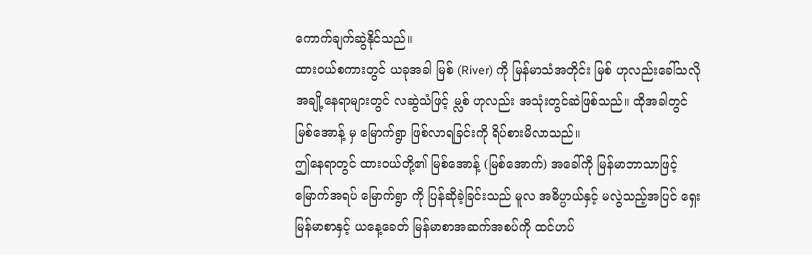ကောက်ချက်ဆွဲနိုင်သည်။
ထားဝယ်စကားတွင် ယခုအခါ မြစ် (River) ကို မြန်မာသံအတိုင်း မြစ် ဟုလည်းခေါ်သလို အချို့နေရာများတွင် လဆွဲသံဖြင့် မ္လစ် ဟုလည်း အသုံးတွင်ဆဲဖြစ်သည်။ ထိုအခါတွင် မြစ်အောန့် မှ မြောက်ရွာ ဖြစ်လာရခြင်းကို ရိပ်စားမိလာသည်။
ဤနေရာတွင် ထားဝယ်တို့၏ မြစ်အောန့် (မြစ်အောက်) အခေါ်ကို မြန်မာဘာသာဖြင့် မြောက်အရပ် မြောက်ရွာ ကို ပြန်ဆိုခဲ့ခြင်းသည် မူလ အဓိပ္ပာယ်နှင့် မလွဲသည့်အပြင် ရှေးမြန်မာစာနှင့် ယနေ့ခေတ် မြန်မာစာအဆက်အစပ်ကို ထင်ဟပ်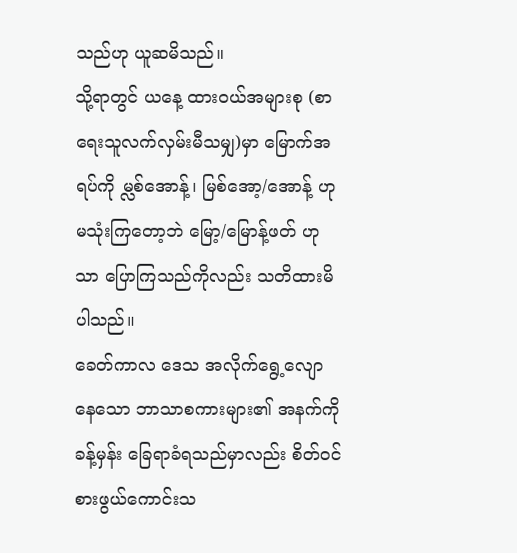သည်ဟု ယူဆမိသည်။
သို့ရာတွင် ယနေ့ ထားဝယ်အများစု (စာရေးသူလက်လှမ်းမီသမျှ)မှာ မြောက်အရပ်ကို မ္လစ်အောန့်၊ မြစ်အော့/အောန့် ဟု မသုံးကြတော့ဘဲ မြော့/မြောန့်ဖတ် ဟုသာ ပြောကြသည်ကိုလည်း သတိထားမိပါသည်။
ခေတ်ကာလ ဒေသ အလိုက်ရွေ့လျောနေသော ဘာသာစကားများ၏ အနက်ကို ခန့်မှန်း ခြေရာခံရသည်မှာလည်း စိတ်ဝင်စားဖွယ်ကောင်းသ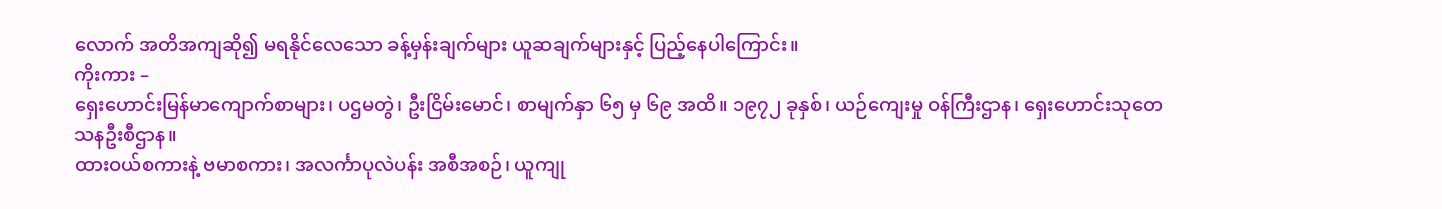လောက် အတိအကျဆို၍ မရနိုင်လေသော ခန့်မှန်းချက်များ ယူဆချက်များနှင့် ပြည့်နေပါကြောင်း။
ကိုးကား –
ရှေးဟောင်းမြန်မာကျောက်စာများ၊ ပဌမတွဲ၊ ဦးငြိမ်းမောင်၊ စာမျက်နှာ ၆၅ မှ ၆၉ အထိ။ ၁၉၇၂ ခုနှစ်၊ ယဉ်ကျေးမှု ဝန်ကြီးဌာန၊ ရှေးဟောင်းသုတေသနဦးစီဌာန။
ထားဝယ်စကားနဲ့ ဗမာစကား၊ အလင်္ကာပုလဲပန်း အစီအစဉ်၊ ယူကျု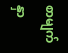စာမျက်နှာ